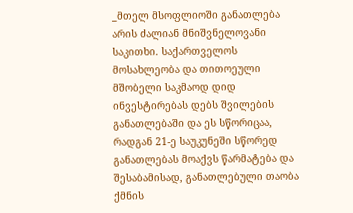_მთელ მსოფლიოში განათლება არის ძალიან მნიშვნელოვანი საკითხი. საქართველოს მოსახლეობა და თითოეული მშობელი საკმაოდ დიდ ინვესტირებას დებს შვილების განათლებაში და ეს სწორიცაა, რადგან 21-ე საუკუნეში სწორედ განათლებას მოაქვს წარმატება და შესაბამისად, განათლებული თაობა ქმნის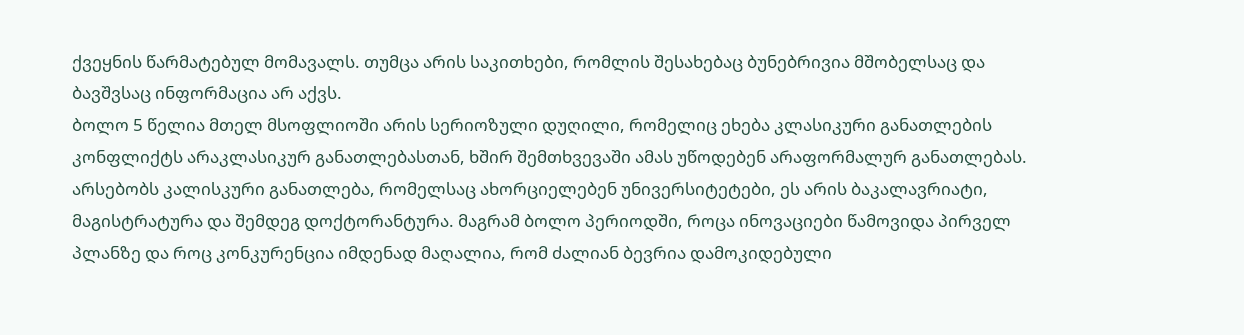ქვეყნის წარმატებულ მომავალს. თუმცა არის საკითხები, რომლის შესახებაც ბუნებრივია მშობელსაც და ბავშვსაც ინფორმაცია არ აქვს.
ბოლო 5 წელია მთელ მსოფლიოში არის სერიოზული დუღილი, რომელიც ეხება კლასიკური განათლების კონფლიქტს არაკლასიკურ განათლებასთან, ხშირ შემთხვევაში ამას უწოდებენ არაფორმალურ განათლებას. არსებობს კალისკური განათლება, რომელსაც ახორციელებენ უნივერსიტეტები, ეს არის ბაკალავრიატი, მაგისტრატურა და შემდეგ დოქტორანტურა. მაგრამ ბოლო პერიოდში, როცა ინოვაციები წამოვიდა პირველ პლანზე და როც კონკურენცია იმდენად მაღალია, რომ ძალიან ბევრია დამოკიდებული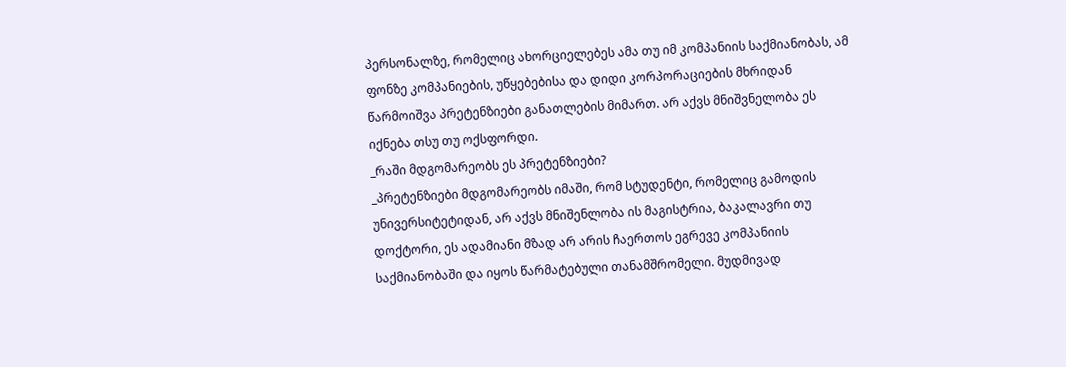პერსონალზე, რომელიც ახორციელებეს ამა თუ იმ კომპანიის საქმიანობას, ამ ფონზე კომპანიების, უწყებებისა და დიდი კორპორაციების მხრიდან წარმოიშვა პრეტენზიები განათლების მიმართ. არ აქვს მნიშვნელობა ეს იქნება თსუ თუ ოქსფორდი.
_რაში მდგომარეობს ეს პრეტენზიები?
_პრეტენზიები მდგომარეობს იმაში, რომ სტუდენტი, რომელიც გამოდის უნივერსიტეტიდან, არ აქვს მნიშენლობა ის მაგისტრია, ბაკალავრი თუ დოქტორი, ეს ადამიანი მზად არ არის ჩაერთოს ეგრევე კომპანიის საქმიანობაში და იყოს წარმატებული თანამშრომელი. მუდმივად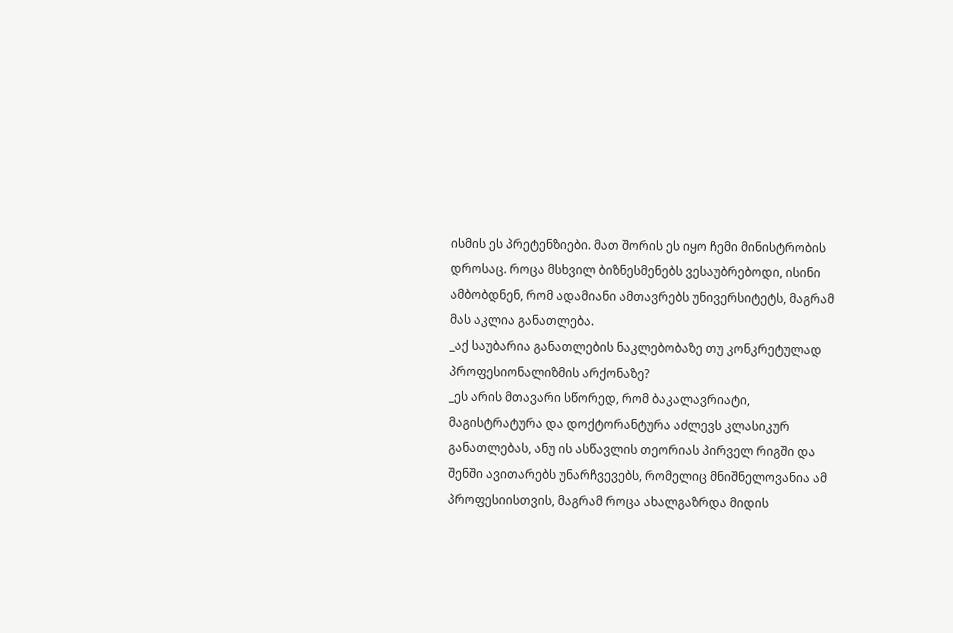ისმის ეს პრეტენზიები. მათ შორის ეს იყო ჩემი მინისტრობის დროსაც. როცა მსხვილ ბიზნესმენებს ვესაუბრებოდი, ისინი ამბობდნენ, რომ ადამიანი ამთავრებს უნივერსიტეტს, მაგრამ მას აკლია განათლება.
_აქ საუბარია განათლების ნაკლებობაზე თუ კონკრეტულად პროფესიონალიზმის არქონაზე?
_ეს არის მთავარი სწორედ, რომ ბაკალავრიატი, მაგისტრატურა და დოქტორანტურა აძლევს კლასიკურ განათლებას, ანუ ის ასწავლის თეორიას პირველ რიგში და შენში ავითარებს უნარჩვევებს, რომელიც მნიშნელოვანია ამ პროფესიისთვის, მაგრამ როცა ახალგაზრდა მიდის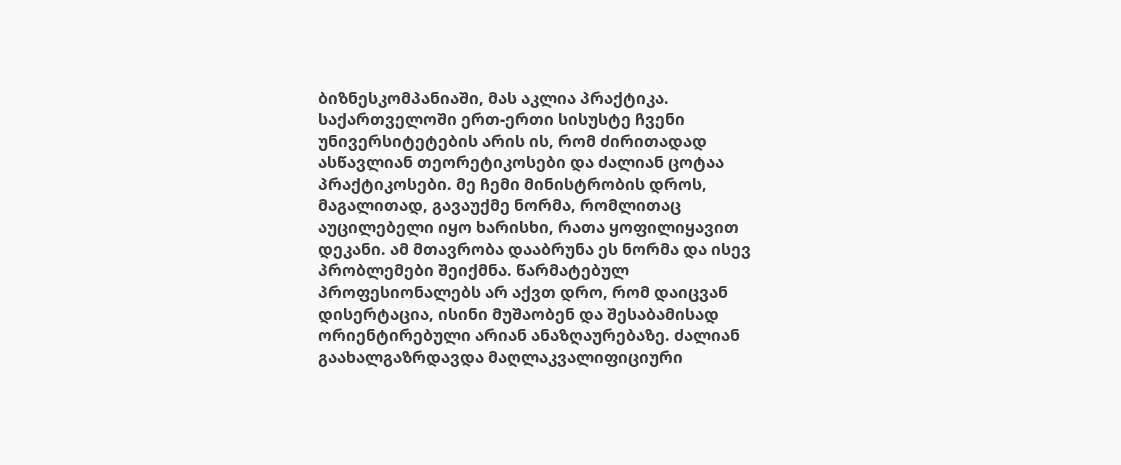ბიზნესკომპანიაში, მას აკლია პრაქტიკა. საქართველოში ერთ-ერთი სისუსტე ჩვენი უნივერსიტეტების არის ის, რომ ძირითადად ასწავლიან თეორეტიკოსები და ძალიან ცოტაა პრაქტიკოსები. მე ჩემი მინისტრობის დროს, მაგალითად, გავაუქმე ნორმა, რომლითაც აუცილებელი იყო ხარისხი, რათა ყოფილიყავით დეკანი. ამ მთავრობა დააბრუნა ეს ნორმა და ისევ პრობლემები შეიქმნა. წარმატებულ პროფესიონალებს არ აქვთ დრო, რომ დაიცვან დისერტაცია, ისინი მუშაობენ და შესაბამისად ორიენტირებული არიან ანაზღაურებაზე. ძალიან გაახალგაზრდავდა მაღლაკვალიფიციური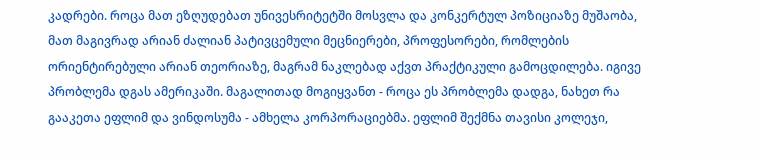კადრები. როცა მათ ეზღუდებათ უნივესრიტეტში მოსვლა და კონკერტულ პოზიციაზე მუშაობა, მათ მაგივრად არიან ძალიან პატივცემული მეცნიერები, პროფესორები, რომლების ორიენტირებული არიან თეორიაზე, მაგრამ ნაკლებად აქვთ პრაქტიკული გამოცდილება. იგივე პრობლემა დგას ამერიკაში. მაგალითად მოგიყვანთ - როცა ეს პრობლემა დადგა, ნახეთ რა გააკეთა ეფლიმ და ვინდოსუმა - ამხელა კორპორაციებმა. ეფლიმ შექმნა თავისი კოლეჯი,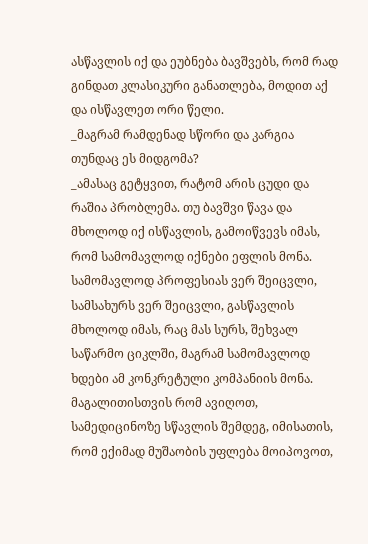ასწავლის იქ და ეუბნება ბავშვებს, რომ რად გინდათ კლასიკური განათლება, მოდით აქ და ისწავლეთ ორი წელი.
_მაგრამ რამდენად სწორი და კარგია თუნდაც ეს მიდგომა?
_ამასაც გეტყვით, რატომ არის ცუდი და რაშია პრობლემა. თუ ბავშვი წავა და მხოლოდ იქ ისწავლის, გამოიწვევს იმას, რომ სამომავლოდ იქნები ეფლის მონა. სამომავლოდ პროფესიას ვერ შეიცვლი, სამსახურს ვერ შეიცვლი, გასწავლის მხოლოდ იმას, რაც მას სურს, შეხვალ საწარმო ციკლში, მაგრამ სამომავლოდ ხდები ამ კონკრეტული კომპანიის მონა. მაგალითისთვის რომ ავიღოთ, სამედიცინოზე სწავლის შემდეგ, იმისათის, რომ ექიმად მუშაობის უფლება მოიპოვოთ,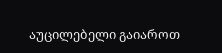აუცილებელი გაიაროთ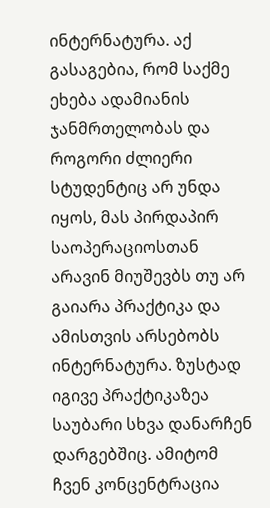ინტერნატურა. აქ გასაგებია, რომ საქმე ეხება ადამიანის ჯანმრთელობას და როგორი ძლიერი სტუდენტიც არ უნდა იყოს, მას პირდაპირ საოპერაციოსთან არავინ მიუშევბს თუ არ გაიარა პრაქტიკა და ამისთვის არსებობს ინტერნატურა. ზუსტად იგივე პრაქტიკაზეა საუბარი სხვა დანარჩენ დარგებშიც. ამიტომ ჩვენ კონცენტრაცია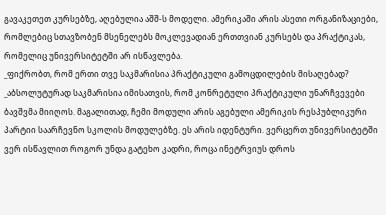გავაკეთეთ კურსებზე, აღებულია აშშ-ს მოდელი. ამერიკაში არის ასეთი ორგანიზაციები, რომლებიც სთავზობენ მსენელებს მოკლევადიან ერთთვიან კურსებს და პრაქტიკას, რომელიც უნივერსიტეტში არ ისწავლება.
_ფიქრობთ, რომ ერთი თვე საკმარისია პრაქტიკული გამოცდილების მისაღებად?
_აბსოლუტურად საკმარისია იმისათვის, რომ კონრეტული პრაქტიკული უნარჩვევები ბავშვმა მიიღოს. მაგალითად, ჩემი მოდული არის აგებული ამერიკის რესპუბლიკური პარტიი საარჩევნო სკოლის მოდულებზე. ეს არის იდენტური. ვერცერთ უნივერსიტეტში ვერ ისწავლით როგორ უნდა გატეხო კადრი, როცა ინეტრვიუს დროს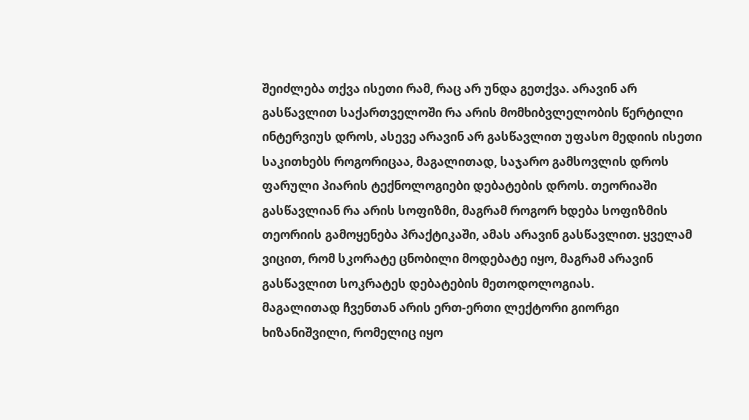შეიძლება თქვა ისეთი რამ, რაც არ უნდა გეთქვა. არავინ არ გასწავლით საქართველოში რა არის მომხიბვლელობის წერტილი ინტერვიუს დროს, ასევე არავინ არ გასწავლით უფასო მედიის ისეთი საკითხებს როგორიცაა, მაგალითად, საჯარო გამსოვლის დროს ფარული პიარის ტექნოლოგიები დებატების დროს. თეორიაში გასწავლიან რა არის სოფიზმი, მაგრამ როგორ ხდება სოფიზმის თეორიის გამოყენება პრაქტიკაში, ამას არავინ გასწავლით. ყველამ ვიცით, რომ სკორატე ცნობილი მოდებატე იყო, მაგრამ არავინ გასწავლით სოკრატეს დებატების მეთოდოლოგიას.
მაგალითად ჩვენთან არის ერთ-ერთი ლექტორი გიორგი ხიზანიშვილი, რომელიც იყო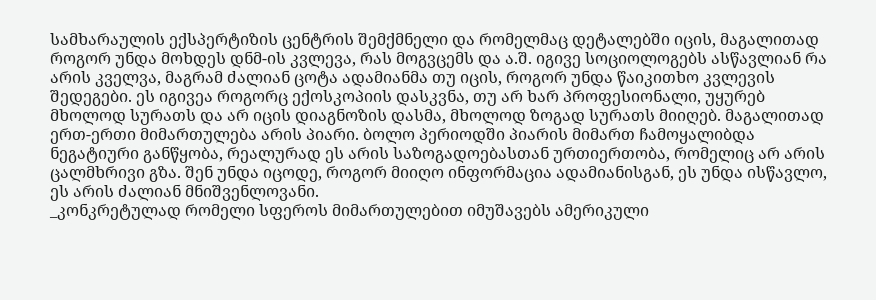სამხარაულის ექსპერტიზის ცენტრის შემქმნელი და რომელმაც დეტალებში იცის, მაგალითად როგორ უნდა მოხდეს დნმ-ის კვლევა, რას მოგვცემს და ა.შ. იგივე სოციოლოგებს ასწავლიან რა არის კველვა, მაგრამ ძალიან ცოტა ადამიანმა თუ იცის, როგორ უნდა წაიკითხო კვლევის შედეგები. ეს იგივეა როგორც ექოსკოპიის დასკვნა, თუ არ ხარ პროფესიონალი, უყურებ მხოლოდ სურათს და არ იცის დიაგნოზის დასმა, მხოლოდ ზოგად სურათს მიიღებ. მაგალითად ერთ-ერთი მიმართულება არის პიარი. ბოლო პერიოდში პიარის მიმართ ჩამოყალიბდა ნეგატიური განწყობა, რეალურად ეს არის საზოგადოებასთან ურთიერთობა, რომელიც არ არის ცალმხრივი გზა. შენ უნდა იცოდე, როგორ მიიღო ინფორმაცია ადამიანისგან, ეს უნდა ისწავლო, ეს არის ძალიან მნიშვენლოვანი.
_კონკრეტულად რომელი სფეროს მიმართულებით იმუშავებს ამერიკული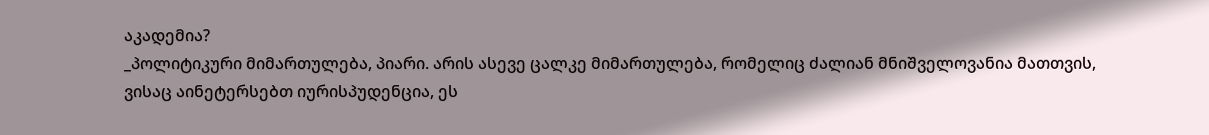აკადემია?
_პოლიტიკური მიმართულება, პიარი. არის ასევე ცალკე მიმართულება, რომელიც ძალიან მნიშველოვანია მათთვის, ვისაც აინეტერსებთ იურისპუდენცია, ეს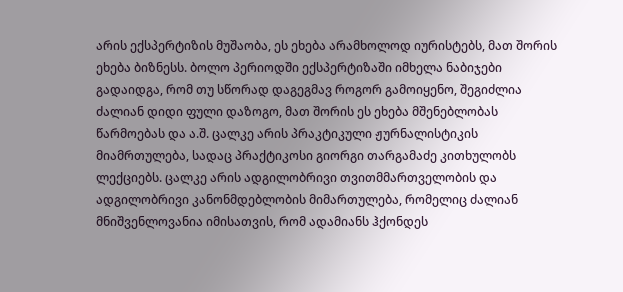არის ექსპერტიზის მუშაობა, ეს ეხება არამხოლოდ იურისტებს, მათ შორის ეხება ბიზნესს. ბოლო პერიოდში ექსპერტიზაში იმხელა ნაბიჯები გადაიდგა, რომ თუ სწორად დაგეგმავ როგორ გამოიყენო, შეგიძლია ძალიან დიდი ფული დაზოგო, მათ შორის ეს ეხება მშენებლობას წარმოებას და ა.შ. ცალკე არის პრაკტიკული ჟურნალისტიკის მიამრთულება, სადაც პრაქტიკოსი გიორგი თარგამაძე კითხულობს ლექციებს. ცალკე არის ადგილობრივი თვითმმართველობის და ადგილობრივი კანონმდებლობის მიმართულება, რომელიც ძალიან მნიშვენლოვანია იმისათვის, რომ ადამიანს ჰქონდეს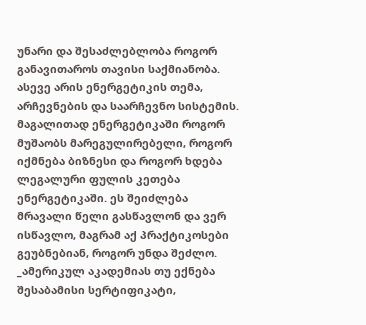უნარი და შესაძლებლობა როგორ განავითაროს თავისი საქმიანობა. ასევე არის ენერგეტიკის თემა, არჩევნების და საარჩევნო სისტემის. მაგალითად ენერგეტიკაში როგორ მუშაობს მარეგულირებელი, როგორ იქმნება ბიზნესი და როგორ ხდება ლეგალური ფულის კეთება ენერგეტიკაში. ეს შეიძლება მრავალი წელი გასწავლონ და ვერ ისწავლო, მაგრამ აქ პრაქტიკოსები გეუბნებიან, როგორ უნდა შეძლო.
_ამერიკულ აკადემიას თუ ექნება შესაბამისი სერტიფიკატი,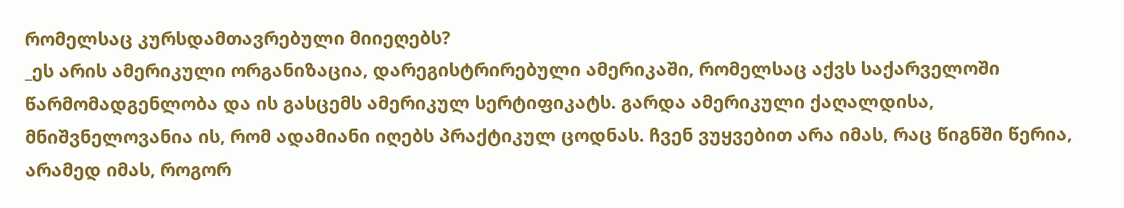რომელსაც კურსდამთავრებული მიიეღებს?
_ეს არის ამერიკული ორგანიზაცია, დარეგისტრირებული ამერიკაში, რომელსაც აქვს საქარველოში წარმომადგენლობა და ის გასცემს ამერიკულ სერტიფიკატს. გარდა ამერიკული ქაღალდისა, მნიშვნელოვანია ის, რომ ადამიანი იღებს პრაქტიკულ ცოდნას. ჩვენ ვუყვებით არა იმას, რაც წიგნში წერია, არამედ იმას, როგორ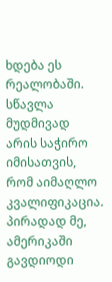ხდება ეს რეალობაში. სწავლა მუდმივად არის საჭირო იმისათვის, რომ აიმაღლო კვალიფიკაცია. პირადად მე, ამერიკაში გავდიოდი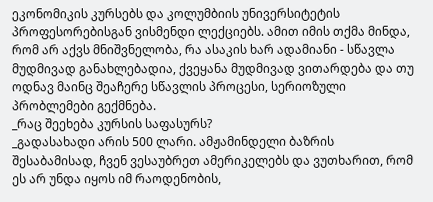ეკონომიკის კურსებს და კოლუმბიის უნივერსიტეტის პროფესორებისგან ვისმენდი ლექციებს. ამით იმის თქმა მინდა, რომ არ აქვს მნიშვნელობა, რა ასაკის ხარ ადამიანი - სწავლა მუდმივად განახლებადია, ქვეყანა მუდმივად ვითარდება და თუ ოდნავ მაინც შეაჩერე სწავლის პროცესი, სერიოზული პრობლემები გექმნება.
_რაც შეეხება კურსის საფასურს?
_გადასახადი არის 500 ლარი. ამჟამინდელი ბაზრის შესაბამისად, ჩვენ ვესაუბრეთ ამერიკელებს და ვუთხარით, რომ ეს არ უნდა იყოს იმ რაოდენობის,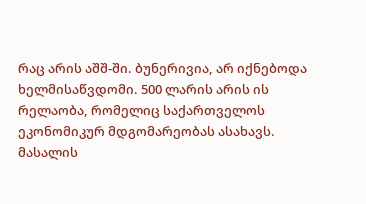რაც არის აშშ-ში. ბუნერივია, არ იქნებოდა ხელმისაწვდომი. 500 ლარის არის ის რელაობა, რომელიც საქართველოს ეკონომიკურ მდგომარეობას ასახავს.
მასალის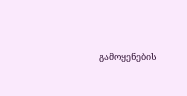გამოყენების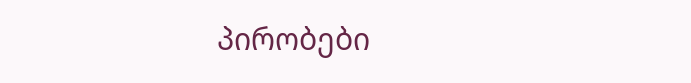პირობები